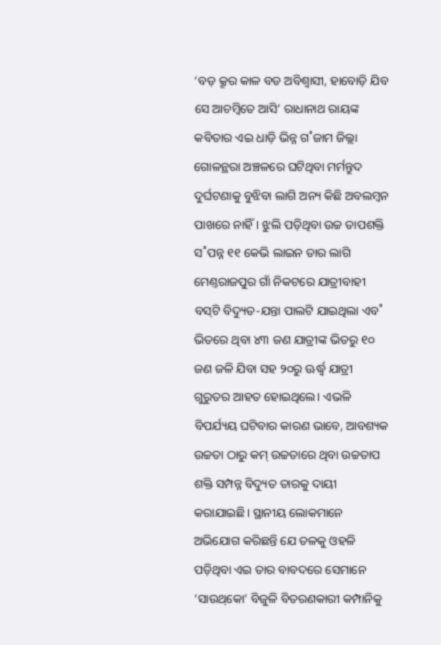‘ବଡ଼ କ୍ରୂର କାଳ ବଡ ଅବିଶ୍ବାସୀ, ହାବୋଡ଼ି ଯିବ ସେ ଆଚମ୍ବିତେ ଆସି’ ରାଧାନାଥ ରାୟଙ୍କ କବିତାର ଏଇ ଧାଡ଼ି ଭିନ୍ନ ଗ˚ଜାମ ଜିଲ୍ଲା ଗୋଳନ୍ଥରା ଅଞ୍ଚଳରେ ଘଟିଥିବା ମର୍ମନ୍ତୁଦ ଦୁର୍ଘଟଣାକୁ ବୁଝିବା ଲାଗି ଅନ୍ୟ କିଛି ଅବଲମ୍ବନ ପାଖରେ ନାହିଁ। ଝୁଲି ପଡ଼ିଥିବା ଉଚ୍ଚ ତାପଶକ୍ତି ସ˚ପନ୍ନ ୧୧ କେଭି ଲାଇନ ତାର ଲାଗି ମେଣ୍ତରାଜପୁର ଗାଁ ନିକଟରେ ଯାତ୍ରୀବାହୀ ବସ୍‌ଟି ବିଦ୍ୟୁତ-ଯନ୍ତା ପାଲଟି ଯାଇଥିଲା ଏବ˚ ଭିତରେ ଥିବା ୪୩ ଜଣ ଯାତ୍ରୀଙ୍କ ଭିତରୁ ୧୦ ଜଣ ଜଳି ଯିବା ସହ ୨୦ରୁ ଊର୍ଦ୍ଧ୍ବ ଯାତ୍ରୀ ଗୁରୁତର ଆହତ ହୋଇଥିଲେ। ଏଭଳି ବିପର୍ଯ୍ୟୟ ଘଟିବାର କାରଣ ଭାବେ, ଆବଶ୍ୟକ ଉଚ୍ଚତା ଠାରୁ କମ୍‌ ଉଚ୍ଚତାରେ ଥିବା ଉଚ୍ଚତାପ ଶକ୍ତି ସମ୍ପନ୍ନ ବିଦ୍ୟୁତ ତାରକୁ ଦାୟୀ କରାଯାଇଛି। ସ୍ଥାନୀୟ ଲୋକମାନେ ଅଭିଯୋଗ କରିଛନ୍ତି ଯେ ତଳକୁ ଓହଳି ପଡ଼ିଥିବା ଏଇ ତାର ବାବଦରେ ସେମାନେ ‘ସାଉଥ୍‌କୋ’ ବିଜୁଳି ବିତରଣକାରୀ କମ୍ପାନିକୁ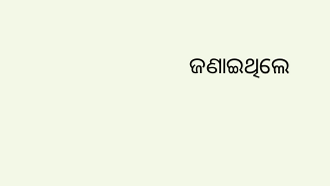ଜଣାଇଥିଲେ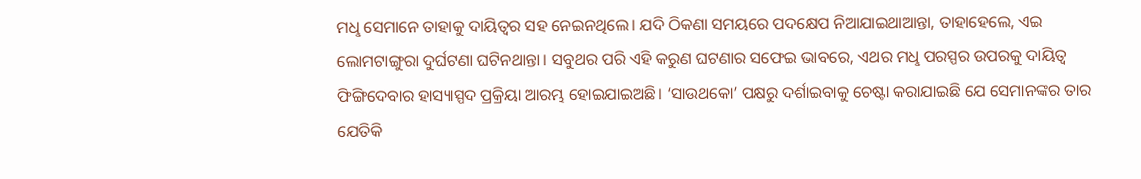ମଧୢ ସେମାନେ ତାହାକୁ ଦାୟିତ୍ବର ସହ ନେଇନଥିଲେ। ଯଦି ଠିକଣା ସମୟରେ ପଦକ୍ଷେପ ନିଆଯାଇଥାଆନ୍ତା, ତାହାହେଲେ, ଏଇ ଲୋମଟାଙ୍ଗୁରା ଦୁର୍ଘଟଣା ଘଟିନଥାନ୍ତା। ସବୁଥର ପରି ଏହି କରୁଣ ଘଟଣାର ସଫେଇ ଭାବରେ, ଏଥର ମଧୢ ପରସ୍ପର ଉପରକୁ ଦାୟିତ୍ବ ଫିଙ୍ଗିଦେବାର ହାସ୍ୟାସ୍ପଦ ପ୍ରକ୍ରିୟା ଆରମ୍ଭ ହୋଇଯାଇଅଛି। ‘ସାଉଥକୋ’ ପକ୍ଷରୁ ଦର୍ଶାଇବାକୁ ଚେଷ୍ଟା କରାଯାଇଛି ଯେ ସେମାନଙ୍କର ତାର ଯେତିକି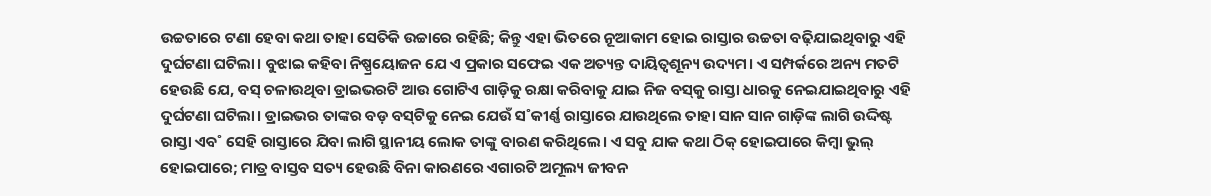ଉଚ୍ଚତାରେ ଟଣା ହେବା କଥା ତାହା ସେତିକି ଉଚ୍ଚାରେ ରହିଛି; କିନ୍ତୁ ଏହା ଭିତରେ ନୂଆକାମ ହୋଇ ରାସ୍ତାର ଉଚ୍ଚତା ବଢ଼ିଯାଇଥିବାରୁ ଏହି ଦୁର୍ଘଟଣା ଘଟିଲା। ବୁଝାଇ କହିବା ନିଷ୍ପ୍ରୟୋଜନ ଯେ ଏ ପ୍ରକାର ସଫେଇ ଏକ ଅତ୍ୟନ୍ତ ଦାୟିତ୍ବଶୂନ୍ୟ ଉଦ୍ୟମ। ଏ ସମ୍ପର୍କରେ ଅନ୍ୟ ମତଟି ହେଉଛି ଯେ, ବସ୍‌ ଚଳାଉଥିବା ଡ୍ରାଇଭରଟି ଆଉ ଗୋଟିଏ ଗାଡ଼ିକୁ ରକ୍ଷା କରିବାକୁ ଯାଇ ନିଜ ବସ୍‌କୁ ରାସ୍ତା ଧାରକୁ ନେଇଯାଇଥିବାରୁ ଏହି ଦୁର୍ଘଟଣା ଘଟିଲା। ଡ୍ରାଇଭର ତାଙ୍କର ବଡ଼ ବସ୍‌ଟିକୁ ନେଇ ଯେଉଁ ସ˚କୀର୍ଣ୍ଣ ରାସ୍ତାରେ ଯାଉଥିଲେ ତାହା ସାନ ସାନ ଗାଡ଼ିଙ୍କ ଲାଗି ଉଦ୍ଦିଷ୍ଟ ରାସ୍ତା ଏବ˚ ସେହି ରାସ୍ତାରେ ଯିବା ଲାଗି ସ୍ଥାନୀୟ ଲୋକ ତାଙ୍କୁ ବାରଣ କରିଥିଲେ। ଏ ସବୁ ଯାକ କଥା ଠିକ୍‌ ହୋଇପାରେ କିମ୍ବା ଭୁଲ୍‌ ହୋଇପାରେ; ମାତ୍ର ବାସ୍ତବ ସତ୍ୟ ହେଉଛି ବିନା କାରଣରେ ଏଗାରଟି ଅମୂଲ୍ୟ ଜୀବନ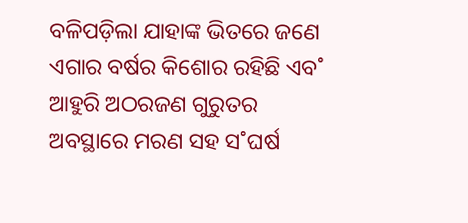ବଳିପଡ଼ିଲା ଯାହାଙ୍କ ଭିତରେ ଜଣେ ଏଗାର ବର୍ଷର କିଶୋର ରହିଛି ଏବ˚ ଆହୁରି ଅଠରଜଣ ଗୁରୁତର ଅବସ୍ଥାରେ ମରଣ ସହ ସ˚ଘର୍ଷ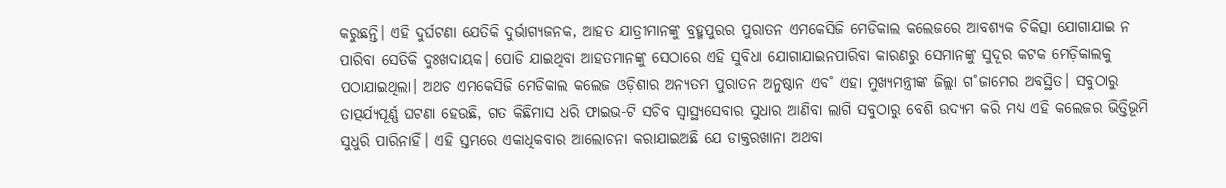କରୁଛନ୍ତି। ଏହି ଦୁର୍ଘଟଣା ଯେତିକି ଦୁର୍ଭାଗ୍ୟଜନକ, ଆହତ ଯାତ୍ରୀମାନଙ୍କୁ ବ୍ରହ୍ମପୁରର ପୁରାତନ ଏମକେସିଜି ମେଡିକାଲ କଲେଜରେ ଆବଶ୍ୟକ ଚିକିତ୍ସା ଯୋଗାଯାଇ ନ ପାରିବା ସେତିକି ଦୁଃଖଦାୟକ। ପୋଡି ଯାଇଥିବା ଆହତମାନଙ୍କୁ ସେଠାରେ ଏହି ସୁବିଧା ଯୋଗାଯାଇନପାରିବା କାରଣରୁ ସେମାନଙ୍କୁ ସୁଦୂର କଟକ ମେଡ଼ିକାଲକୁ ପଠାଯାଇଥିଲା। ଅଥଚ ଏମକେସିଜି ମେଡିକାଲ କଲେଜ ଓଡ଼ିଶାର ଅନ୍ୟତମ ପୁରାତନ ଅନୁଷ୍ଠାନ ଏବ˚ ଏହା ମୁଖ୍ୟମନ୍ତ୍ରୀଙ୍କ ଜିଲ୍ଲା ଗ˚ଜାମ‌େର ଅବସ୍ଥିତ। ସବୁଠାରୁ ତାତ୍ପର୍ଯ୍ୟପୂର୍ଣ୍ଣ ଘଟଣା ହେଉଛି, ଗତ କିଛିମାସ ଧରି ଫାଇଭ-ଟି ସଚିବ ସ୍ବାସ୍ଥ୍ୟସେବାର ସୁଧାର ଆଣିବା ଲାଗି ସବୁଠାରୁ ବେଶି ଉଦ୍ୟମ କରି ମଧ୍ୟ ଏହି କଲେଜର ଭିତ୍ତିଭୂମି ସୁଧୁରି ପାରିନାହିଁ। ଏହି ସ୍ତମ୍ଭରେ ଏକାଧିକବାର ଆଲୋଚନା କରାଯାଇଅଛି ଯେ ଡାକ୍ତରଖାନା ଅଥବା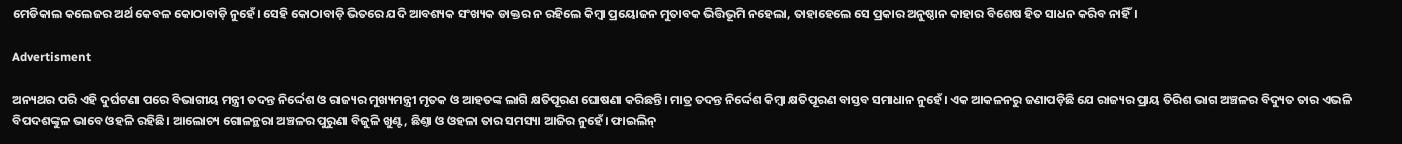ମେଡିକାଲ କଲେଜର ଅର୍ଥ କେବଳ କୋଠାବାଡ଼ି ନୁହେଁ। ସେହି କୋଠାବାଡ଼ି ଭିତରେ ଯଦି ଆବଶ୍ୟକ ସଂଖ୍ୟକ ଡାକ୍ତର ନ ରହିଲେ କିମ୍ବା ପ୍ରୟୋଜନ ମୁତାବକ ଭିତ୍ତିଭୂମି ନହେଲା, ତାହାହେଲେ ସେ ପ୍ରକାର ଅନୁଷ୍ଠାନ କାହାର ବିଶେଷ ହିତ ସାଧନ କରିବ ନାହିଁ।

Advertisment

ଅନ୍ୟଥର ପରି ଏହି ଦୁର୍ଘଟଣା ପରେ ବିଭାଗୀୟ ମନ୍ତ୍ରୀ ତଦନ୍ତ ନିର୍ଦ୍ଦେଶ ଓ ରାଜ୍ୟର ମୁଖ୍ୟମନ୍ତ୍ରୀ ମୃତକ ଓ ଆହତଙ୍କ ଲାଗି କ୍ଷତିପୂରଣ ଘୋଷଣା କରିଛନ୍ତି। ମାତ୍ର ତଦନ୍ତ ନିର୍ଦ୍ଦେଶ କିମ୍ବା କ୍ଷତିପୂରଣ ବାସ୍ତବ ସମାଧାନ ନୁହେଁ। ଏକ ଆକଳନରୁ ଜଣାପଡ଼ିଛି ଯେ ରାଜ୍ୟର ପ୍ରାୟ ତିରିଶ ଭାଗ ଅଞ୍ଚଳର ବିଦ୍ୟୁତ ତାର ଏଭଳି ବିପଦଶଙ୍କୁଳ ଭାବେ ଓହଳି ରହିଛି। ଆଲୋଚ୍ୟ ଗୋଳନ୍ଥରା ଅଞ୍ଚଳର ପୁରୁଣା ବିଜୁଳି ଖୁଣ୍ଟ, ଛିଣ୍ତା ଓ ଓହଳା ତାର ସମସ୍ୟା ଆଜିର ନୁହେଁ। ଫାଇଲିନ୍‌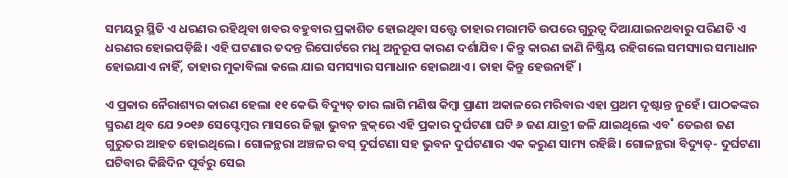ସମୟରୁ ସ୍ଥିତି ଏ ଧରଣର ରହିଥିବା ଖବର ବହୁବାର ପ୍ରକାଶିତ ହୋଇଥିବା ସତ୍ତ୍ବେ ତାହାର ମରାମତି ଉପରେ ଗୁରୁତ୍ବ ଦିଆଯାଇନଥବାରୁ ପରିଣତି ଏ ଧରଣର ହୋଇପଡ଼ିଛି। ଏହି ଘଟଣାର ତଦନ୍ତ ରିପୋର୍ଟରେ ମଧୢ ଅନୁରୂପ କାରଣ ଦର୍ଶାଯିବ। କିନ୍ତୁ କାରଣ ଜାଣି ନିଷ୍କ୍ରିୟ ରହିଗଲେ ସମସ୍ୟାର ସମାଧାନ ହୋଇଯାଏ ନାହିଁ, ତାହାର ମୁକାବିଲା କଲେ ଯାଇ ସମସ୍ୟାର ସମାଧାନ ହୋଇଥାଏ। ତାହା କିନ୍ତୁ ହେଉନାହିଁ।

ଏ ପ୍ରକାର ନୈରାଶ୍ୟର କାରଣ ହେଲା ୧୧ କେଭି ବିଦ୍ୟୁତ୍‌ ତାର ଲାଗି ମଣିଷ କିମ୍ବା ପ୍ରାଣୀ ଅକାଳରେ ମରିବାର ଏହା ପ୍ରଥମ ଦୃଷ୍ଟାନ୍ତ ନୁହେଁ। ପାଠକଙ୍କର ସ୍ମରଣ ଥିବ ଯେ ୨୦୧୬ ସେପ୍ଟେମ୍ବର ମାସରେ ଜିଲ୍ଲା ଭୁବନ ବ୍ଲକ୍‌ରେ ଏହି ପ୍ରକାର ଦୁର୍ଘଟଣା ଘଟି ୬ ଜଣ ଯାତ୍ରୀ ଜଳି ଯାଇଥିଲେ ଏବ˚ ତେଇଶ ଜଣ ଗୁରୁତର ଆହତ ହୋଇଥିଲେ। ଗୋଳନ୍ଥରା ଅଞ୍ଚଳର ବସ୍‌ ଦୁର୍ଘଟଣା ସହ ଭୁବନ ଦୁର୍ଘଟଣାର ଏକ କରୁଣ ସାମ୍ୟ ରହିଛି। ଗୋଳନ୍ଥରା ବିଦ୍ୟୁତ୍‌- ଦୁର୍ଘଟଣା ଘଟିବାର କିଛିଦିନ ପୂର୍ବରୁ ସେଇ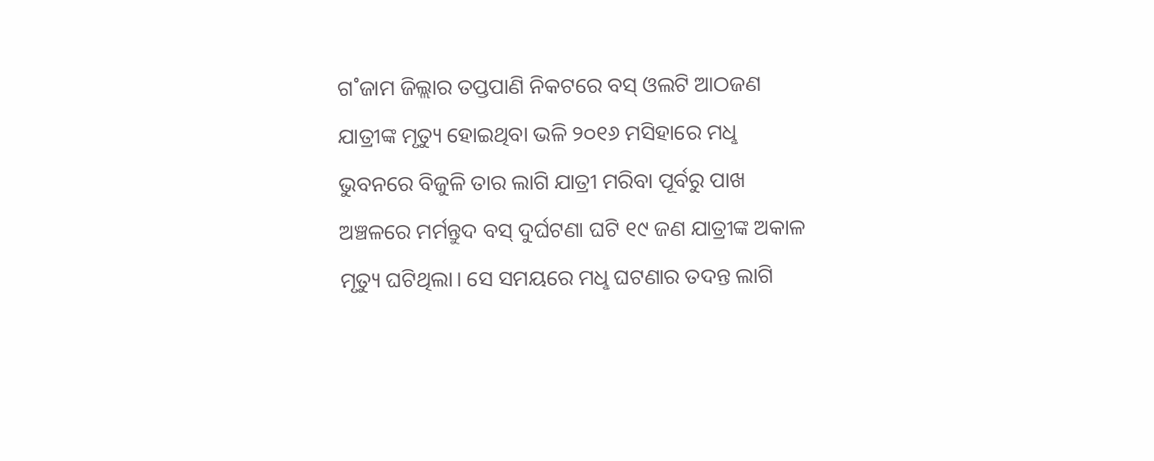ଗ˚ଜାମ ଜିଲ୍ଲାର ତପ୍ତପାଣି ନିକଟରେ ବସ୍‌ ଓଲଟି ଆଠଜଣ ଯାତ୍ରୀଙ୍କ ମୃତ୍ୟୁ ହୋଇଥିବା ଭଳି ୨୦୧୬ ମସିହାରେ ମଧୢ ଭୁବନରେ ବିଜୁଳି ତାର ଲାଗି ଯାତ୍ରୀ ମରିବା ପୂର୍ବରୁ ପାଖ ଅଞ୍ଚଳରେ ମର୍ମନ୍ତୁଦ ବସ୍‌ ଦୁର୍ଘଟଣା ଘଟି ୧୯ ଜଣ ଯାତ୍ରୀଙ୍କ ଅକାଳ ମୃତ୍ୟୁ ଘଟିଥିଲା। ସେ ସମୟରେ ମଧୢ ଘଟଣାର ତଦନ୍ତ ଲାଗି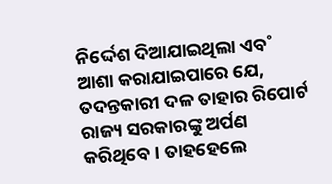ନିର୍ଦ୍ଦେଶ ଦିଆଯାଇଥିଲା ଏବ˚ ଆଶା କରାଯାଇପାରେ ଯେ, ତଦନ୍ତକାରୀ ଦଳ ତାହାର ରିପୋର୍ଟ ରାଜ୍ୟ ସରକାରଙ୍କୁ ଅର୍ପଣ କରିଥିବେ। ତାହହେଲେ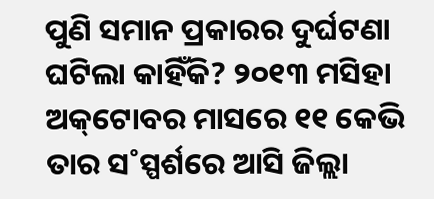ପୁଣି ସମାନ ପ୍ରକାରର ଦୁର୍ଘଟଣା ଘଟିଲା କାହିଁକି? ୨୦୧୩ ମସିହା ଅକ୍‌ଟୋବର ମାସରେ ୧୧ କେଭି ତାର ସ˚ସ୍ପର୍ଶରେ ଆସି ଜିଲ୍ଲା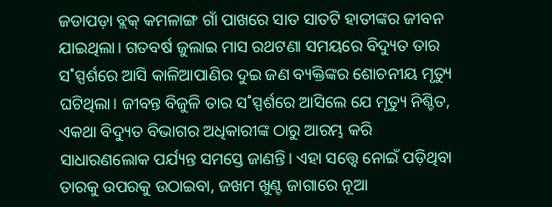ଜଡାପଡ଼ା ବ୍ଲକ୍‌ କମଳାଙ୍ଗ ଗାଁ ପାଖରେ ସାତ ସାତଟି ହାତୀଙ୍କର ଜୀବନ ଯାଇଥିଲା। ଗତବର୍ଷ ଜୁଲାଇ ମାସ ରଥଟଣା ସମୟରେ ବିଦ୍ୟୁତ ତାର ସ˚ସ୍ପର୍ଶରେ ଆସି କାଳିଆପାଣିର ଦୁଇ ଜଣ ବ୍ୟକ୍ତିଙ୍କର ଶୋଚନୀୟ ମୃତ୍ୟୁ ଘଟିଥିଲା। ଜୀବନ୍ତ ବିଜୁଳି ତାର ସ˚ସ୍ପର୍ଶରେ ଆସିଲେ ଯେ ମୃତ୍ୟୁ ନିଶ୍ଚିତ, ଏକଥା ବିଦ୍ୟୁତ ବିଭାଗର ଅଧିକାରୀଙ୍କ ଠାରୁ ଆରମ୍ଭ କରି ସାଧାରଣଲୋକ ପର୍ଯ୍ୟନ୍ତ ସମସ୍ତେ ଜାଣନ୍ତି। ଏହା ସତ୍ତ୍ବେ ନୋଇଁ ପଡ଼ିଥିବା ତାରକୁ ଉପରକୁ ଉଠାଇବା, ଜଖମ ଖୁଣ୍ଟ ଜାଗାରେ ନୂଆ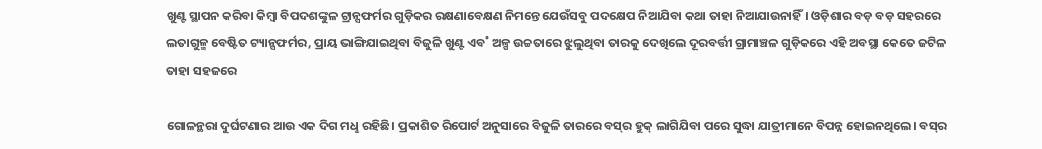ଖୁଣ୍ଟ ସ୍ଥାପନ କରିବା କିମ୍ବା ବିପଦଶଙ୍କୁଳ ଟ୍ରାନ୍ସଫର୍ମର ଗୁଡ଼ିକର ରକ୍ଷଣାବେକ୍ଷଣ ନିମନ୍ତେ ଯେଉଁସବୁ ପଦକ୍ଷେପ ନିଆଯିବା କଥା ତାହା ନିଆଯାଉନାହିଁ। ଓଡ଼ିଶାର ବଡ଼ ବଡ଼ ସହରରେ ଲତାଗୁଳ୍ମ ବେଷ୍ଟିତ ଟ୍ୟାନ୍ସଫର୍ମର, ପ୍ରାୟ ଭାଙ୍ଗିଯାଇଥିବା ବିଜୁଳି ଖୁଣ୍ଟ ଏବ˚ ଅଳ୍ପ ଉଚ୍ଚତାରେ ଝୁଲୁଥିବା ତାରକୁ ଦେଖିଲେ ଦୂରବର୍ତ୍ତୀ ଗ୍ରାମାଞ୍ଚଳ ଗୁଡ଼ିକରେ ଏହି ଅବସ୍ଥା କେତେ ଜଟିଳ ତାହା ସହଜରେ

ଗୋଳନ୍ଥରା ଦୁର୍ଘଟଣାର ଆଉ ଏକ ଦିଗ ମଧୢ ରହିଛି। ପ୍ରକାଶିତ ରିପୋର୍ଟ ଅନୁସାରେ ବିଜୁଳି ତାରରେ ବସ୍‌ର ହୁକ୍‌ ଲାଗିଯିବା ପରେ ସୁଦ୍ଧା ଯାତ୍ରୀମାନେ ବିପନ୍ନ ହୋଇନଥିଲେ। ବସ୍‌ର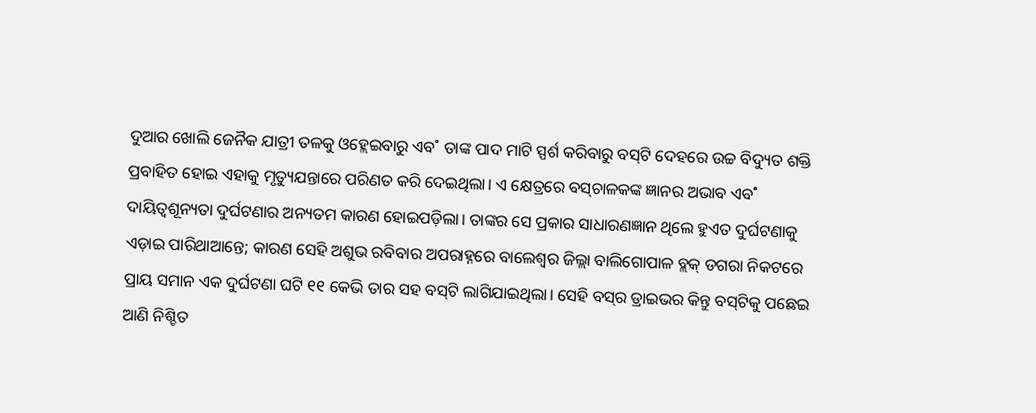ଦୁଆର ଖୋଲି ଜ‌େନୖକ ଯାତ୍ରୀ ତଳକୁ ଓହ୍ଲେଇବାରୁ ଏବ˚ ତାଙ୍କ ପାଦ ମାଟି ସ୍ପର୍ଶ କରିବାରୁ ବସ୍‌ଟି ଦେହରେ ଉଚ୍ଚ ବିଦ୍ୟୁତ ଶକ୍ତି ପ୍ରବାହିତ ହୋଇ ଏହାକୁ ମୃତ୍ୟୁଯନ୍ତାରେ ପରିଣତ କରି ଦେଇଥିଲା। ଏ କ୍ଷେତ୍ରରେ ବସ୍‌ଚାଳକଙ୍କ ଜ୍ଞାନର ଅଭାବ ଏବ˚ ଦାୟିତ୍ବଶୂନ୍ୟତା ଦୁର୍ଘଟଣାର ଅନ୍ୟତମ କାରଣ ହୋଇପଡ଼ିଲା। ତାଙ୍କର ସେ ପ୍ରକାର ସାଧାରଣଜ୍ଞାନ ଥିଲେ ହୁଏତ ଦୁର୍ଘଟଣାକୁ ଏଡ଼ାଇ ପାରିଥାଆନ୍ତେ; କାରଣ ସେହି ଅଶୁଭ ରବିବାର ଅପରାହ୍ନରେ ବାଲେଶ୍ବର ଜିଲ୍ଲା ବାଲିଗୋପାଳ ବ୍ଲକ୍‌ ଡଗରା ନିକଟରେ ପ୍ରାୟ ସମାନ ଏକ ଦୁର୍ଘଟଣା ଘଟି ୧୧ କେଭି ତାର ସହ ବସ୍‌ଟି ଲାଗିଯାଇଥିଲା। ସେହି ବସ୍‌ର ଡ୍ରାଇଭର କିନ୍ତୁ ବସ୍‌ଟିକୁ ପଛେଇ ଆଣି ନିଶ୍ଚିତ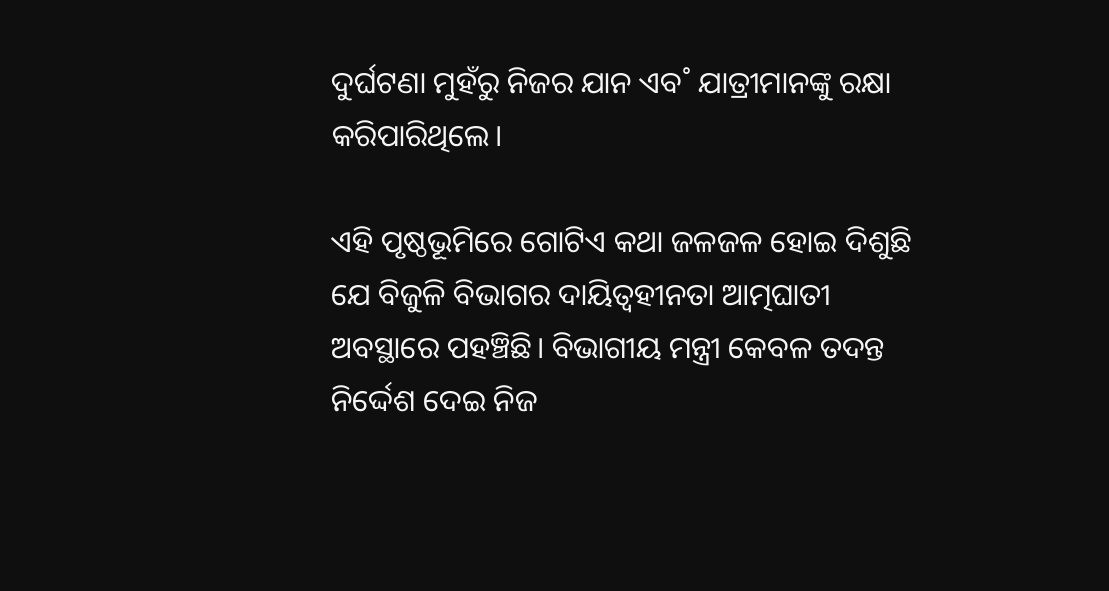ଦୁର୍ଘଟଣା ମୁହଁରୁ ନିଜର ଯାନ ଏବ˚ ଯାତ୍ରୀମାନଙ୍କୁ ରକ୍ଷା କରିପାରିଥିଲେ।

ଏହି ପୃଷ୍ଠଭୂମିରେ ଗୋଟିଏ କଥା ଜଳଜଳ ହୋଇ ଦିଶୁଛି ଯେ ବିଜୁଳି ବିଭାଗର ଦାୟିତ୍ବହୀନତା ଆତ୍ମଘାତୀ ଅବସ୍ଥାରେ ପହଞ୍ଚିଛି। ବିଭାଗୀୟ ମନ୍ତ୍ରୀ କେବଳ ତଦନ୍ତ ନିର୍ଦ୍ଦେଶ ଦେଇ ନିଜ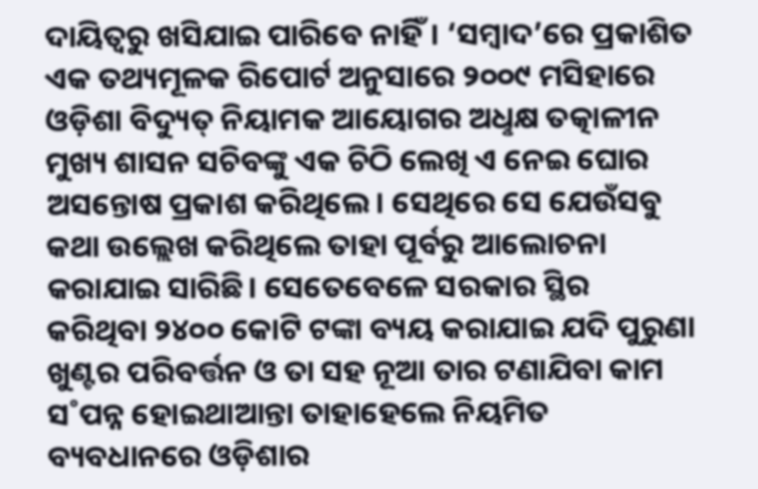ଦାୟିତ୍ବରୁ ଖସିଯାଇ ପାରିବେ ନାହିଁ। ‘ସମ୍ବାଦ’ରେ ପ୍ରକାଶିତ ଏକ ତଥ୍ୟମୂଳକ ରିପୋର୍ଟ ଅନୁସାରେ ୨୦୦୯ ମସିହାରେ ଓଡ଼ିଶା ବିଦ୍ୟୁତ୍‌ ନିୟାମକ ଆୟୋଗର ଅଧୢକ୍ଷ ତତ୍କାଳୀନ ମୁଖ୍ୟ ଶାସନ ସଚିବଙ୍କୁ ଏକ ଚିଠି ଲେଖି ଏ ନେଇ ଘୋର ଅସନ୍ତୋଷ ପ୍ରକାଶ କରିଥିଲେ। ସେଥିରେ ସେ ଯେଉଁସବୁ କଥା ଉଲ୍ଲେଖ କରିଥିଲେ ତାହା ପୂର୍ବରୁ ଆଲୋଚନା କରାଯାଇ ସାରିଛି। ସେତେବେଳେ ସରକାର ସ୍ଥିର କରିଥିବା ୨୪୦୦ କୋଟି ଟଙ୍କା ବ୍ୟୟ କରାଯାଇ ଯଦି ପୁରୁଣା ଖୁଣ୍ଟର ପରିବର୍ତ୍ତନ ଓ ତା ସହ ନୂଆ ତାର ଟଣାଯିବା କାମ ସ˚ପନ୍ନ ହୋଇଥାଆନ୍ତା ତାହାହେଲେ ନିୟମିତ ବ୍ୟବଧାନରେ ଓଡ଼ିଶାର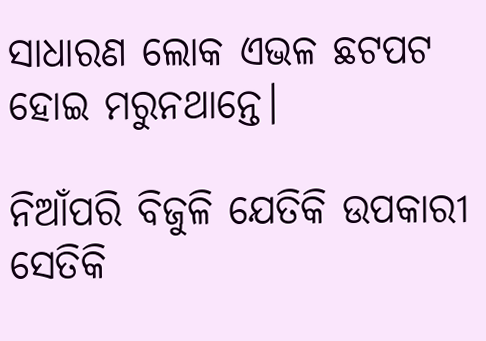ସାଧାରଣ ଲୋକ ଏଭଳ ଛଟପଟ ହୋଇ ମରୁନଥାନ୍ତେ।

ନିଆଁପରି ବିଜୁଳି ଯେତିକି ଉପକାରୀ ସେତିକି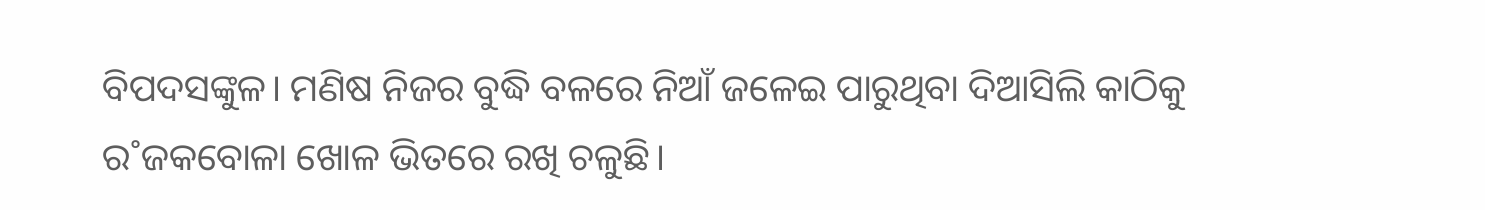ବିପଦସଙ୍କୁଳ। ମଣିଷ ନିଜର ବୁଦ୍ଧି ବଳରେ ନିଆଁ ଜଳେଇ ପାରୁଥିବା ଦିଆସିଲି କାଠିକୁ ର˚ଜକବୋଳା ଖୋଳ ଭିତରେ ରଖି ଚଳୁଛି।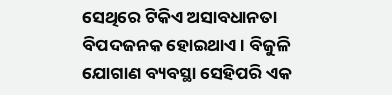ସେଥିରେ ଟିକିଏ ଅସାବଧାନତା ବିପଦଜନକ ହୋଇଥାଏ। ବିଜୁଳି ଯୋଗାଣ ବ୍ୟବସ୍ଥା ସେହିପରି ଏକ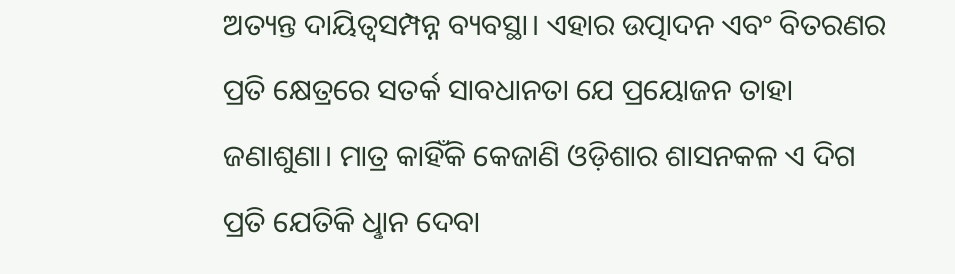ଅତ୍ୟନ୍ତ ଦାୟିତ୍ବସମ୍ପନ୍ନ ବ୍ୟବସ୍ଥା। ଏହାର ଉତ୍ପାଦନ ଏବଂ ବିତରଣର ପ୍ରତି କ୍ଷେତ୍ରରେ ସତର୍କ ସାବଧାନତା ଯେ ପ୍ରୟୋଜନ ତାହା ଜଣାଶୁଣା। ମାତ୍ର କାହିଁକି କେଜାଣି ଓଡ଼ିଶାର ଶାସନକଳ ଏ ଦିଗ ପ୍ରତି ଯେତିକି ଧୢାନ ଦେବା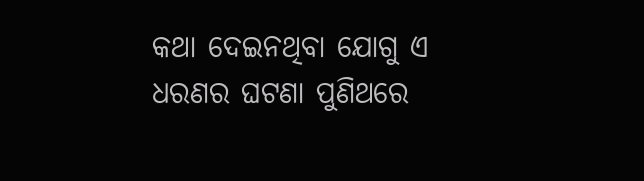କଥା ଦେଇନଥିବା ଯୋଗୁ ଏ ଧରଣର ଘଟଣା ପୁଣିଥରେ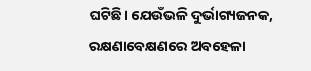ଘଟିଛି। ଯେଉଁଭଳି ଦୁର୍ଭାଗ୍ୟଜନକ, ରକ୍ଷଣାବେକ୍ଷଣରେ ଅବହେଳା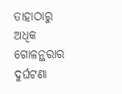ତାହାଠାରୁ ଅଧିକ ଗୋଳନ୍ଥରାର ଦୁର୍ଘଟଣା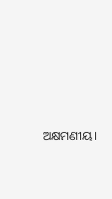ଅକ୍ଷମଣୀୟ।